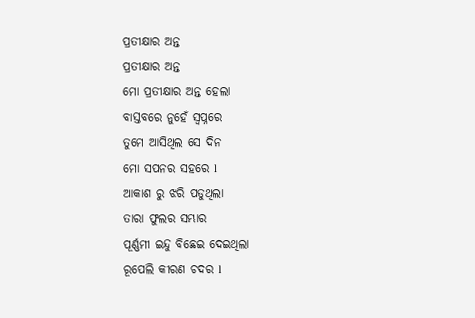ପ୍ରତୀକ୍ଷାର ଅନ୍ତ
ପ୍ରତୀକ୍ଷାର ଅନ୍ତ
ମୋ ପ୍ରତୀକ୍ଷାର ଅନ୍ତ ହେଲା
ବାସ୍ତବରେ ନୁହେଁ ସ୍ୱପ୍ନରେ
ତୁମେ ଆସିଥିଲ ସେ ଦିନ
ମୋ ସପନର ସହରେ l
ଆକାଶ ରୁ ଝରି ପଡୁଥିଲା
ତାରା ଫୁଲର ସମ୍ଭାର
ପୂର୍ଣ୍ଣମୀ ଇନ୍ଦୁ ବିଛେଇ ଦେଇଥିଲା
ରୂପେଲି କୀରଣ ଚଦର l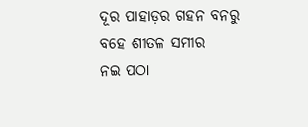ଦୂର ପାହାଡ଼ର ଗହନ ବନରୁ
ବହେ ଶୀତଳ ସମୀର
ନଇ ପଠା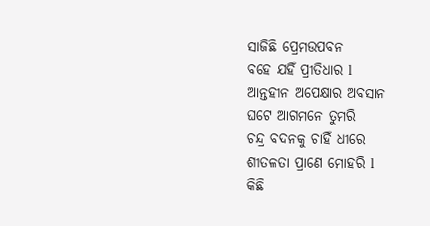ସାଜିଛି ପ୍ରେମଉପବନ
ବହେ ଯହିଁ ପ୍ରୀତିଧାର l
ଆନ୍ତହୀନ ଅପେକ୍ଷାର ଅବସାନ
ଘଟେ ଆଗମନେ ତୁମରି
ଚନ୍ଦ୍ର ବଦନକୁ ଚାହିଁ ଧୀରେ
ଶୀତଳତା ପ୍ରାଣେ ମୋହରି l
କିଛି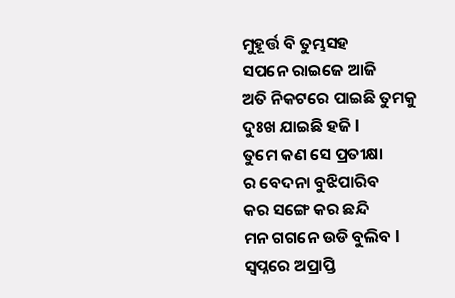ମୁହୂର୍ତ୍ତ ବି ତୁମ୍ଭସହ
ସପନେ ରାଇଜେ ଆଜି
ଅତି ନିକଟରେ ପାଇଛି ତୁମକୁ
ଦୁଃଖ ଯାଇଛି ହଜି l
ତୁମେ କଣ ସେ ପ୍ରତୀକ୍ଷା
ର ବେଦନା ବୁଝିପାରିବ
କର ସଙ୍ଗେ କର ଛନ୍ଦି
ମନ ଗଗନେ ଉଡି ବୁଲିବ l
ସ୍ୱପ୍ନରେ ଅପ୍ରାପ୍ତି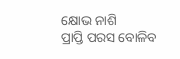କ୍ଷୋଭ ନାଶି
ପ୍ରାପ୍ତି ପରସ ବୋଳିବ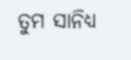ତୁମ ସାନିଧ୍ୟ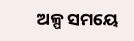ଅଳ୍ପ ସମୟେ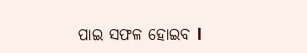ପାଇ ସଫଳ ହୋଇବ l